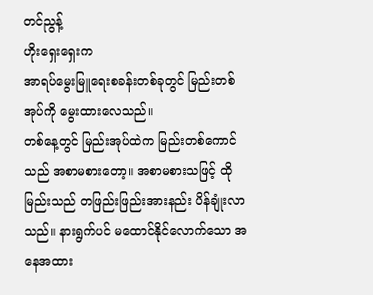တင်ညွန့်
ဟိုးရှေးရှေးက
အာရပ်မွေးမြူရေးစခန်းတစ်ခုတွင် မြည်းတစ်အုပ်ကို မွေးထားလေသည်။
တစ်နေ့တွင် မြည်းအုပ်ထဲက မြည်းတစ်ကောင်သည် အစာမစားတော့။ အစာမစားသဖြင့် ထိုမြည်းသည် တဖြည်းဖြည်းအားနည်း ပိန်ချုံးလာသည်။ နားရွက်ပင် မထောင်နိုင်လောက်သော အနေအထား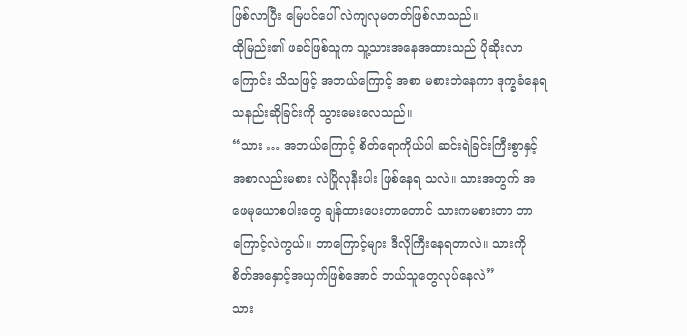ဖြစ်လာပြီး မြေပင်ပေါ် လဲကျလုမတတ်ဖြစ်လာသည်။
ထိုမြည်း၏ ဖခင်ဖြစ်သူက သူ့သားအနေအထားသည် ပိုဆိုးလာကြောင်း သိသဖြင့် အဘယ်ကြောင့် အစာ မစားဘဲနေကာ ဒုက္ခခံနေရသနည်းဆိုခြင်းကို သွားမေးလေသည်။
“သား … အဘယ်ကြောင့် စိတ်ရောကိုယ်ပါ ဆင်းရဲခြင်းကြီးစွာနှင့် အစာလည်းမစား လဲပြိုလုနီးပါး ဖြစ်နေရ သလဲ။ သားအတွက် အဖေမုယောစပါးတွေ ချန်ထားပေးတာတောင် သားကမစားတာ ဘာကြောင့်လဲကွယ်။ ဘာကြောင့်များ ဒီလိုကြီးနေရတာလဲ။ သားကို စိတ်အနှောင့်အယှက်ဖြစ်အောင် ဘယ်သူတွေလုပ်နေလဲ”
သား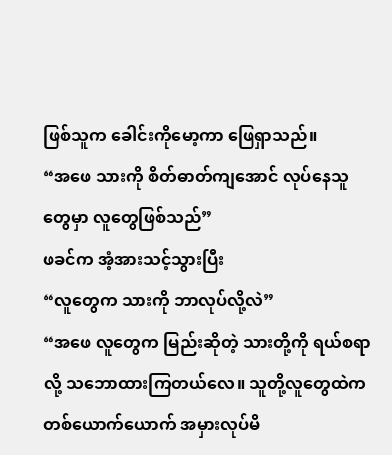ဖြစ်သူက ခေါင်းကိုမော့ကာ ဖြေရှာသည်။
“အဖေ သားကို စိတ်ဓာတ်ကျအောင် လုပ်နေသူတွေမှာ လူတွေဖြစ်သည်”
ဖခင်က အံ့အားသင့်သွားပြီး
“လူတွေက သားကို ဘာလုပ်လို့လဲ”
“အဖေ လူတွေက မြည်းဆိုတဲ့ သားတို့ကို ရယ်စရာလို့ သဘောထားကြတယ်လေ။ သူတို့လူတွေထဲက တစ်ယောက်ယောက် အမှားလုပ်မိ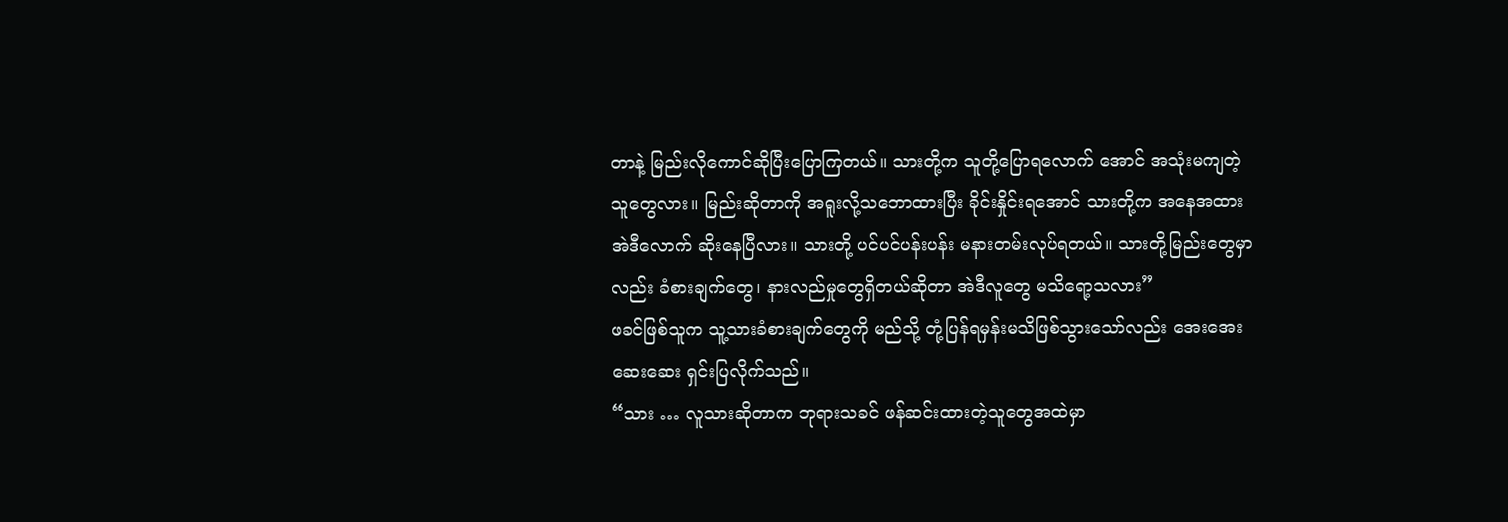တာနဲ့ မြည်းလိုကောင်ဆိုပြီးပြောကြတယ်။ သားတို့က သူတို့ပြောရလောက် အောင် အသုံးမကျတဲ့သူတွေလား။ မြည်းဆိုတာကို အရူးလို့သဘောထားပြီး ခိုင်းနှိုင်းရအောင် သားတို့က အနေအထား အဲဒီလောက် ဆိုးနေပြီလား။ သားတို့ ပင်ပင်ပန်းပန်း မနားတမ်းလုပ်ရတယ်။ သားတို့မြည်းတွေမှာ လည်း ခံစားချက်တွေ၊ နားလည်မှုတွေရှိတယ်ဆိုတာ အဲဒီလူတွေ မသိရော့သလား”
ဖခင်ဖြစ်သူက သူ့သားခံစားချက်တွေကို မည်သို့ တုံ့ပြန်ရမှန်းမသိဖြစ်သွားသော်လည်း အေးအေးဆေးဆေး ရှင်းပြလိုက်သည်။
“သား … လူသားဆိုတာက ဘုရားသခင် ဖန်ဆင်းထားတဲ့သူတွေအထဲမှာ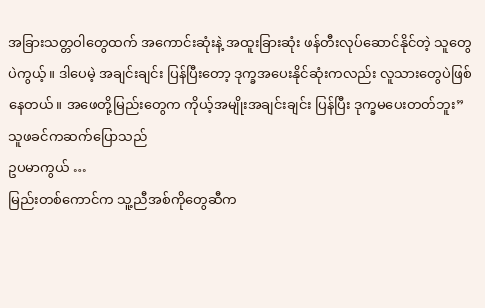အခြားသတ္တဝါတွေထက် အကောင်းဆုံးနဲ့ အထူးခြားဆုံး ဖန်တီးလုပ်ဆောင်နိုင်တဲ့ သူတွေပဲကွယ့်။ ဒါပေမဲ့ အချင်းချင်း ပြန်ပြီးတော့ ဒုက္ခအပေးနိုင်ဆုံးကလည်း လူသားတွေပဲဖြစ်နေတယ်။ အဖေတို့မြည်းတွေက ကိုယ့်အမျိုးအချင်းချင်း ပြန်ပြီး ဒုက္ခမပေးတတ်ဘူး”
သူဖခင်ကဆက်ပြောသည်
ဥပမာကွယ် …
မြည်းတစ်ကောင်က သူ့ညီအစ်ကိုတွေဆီက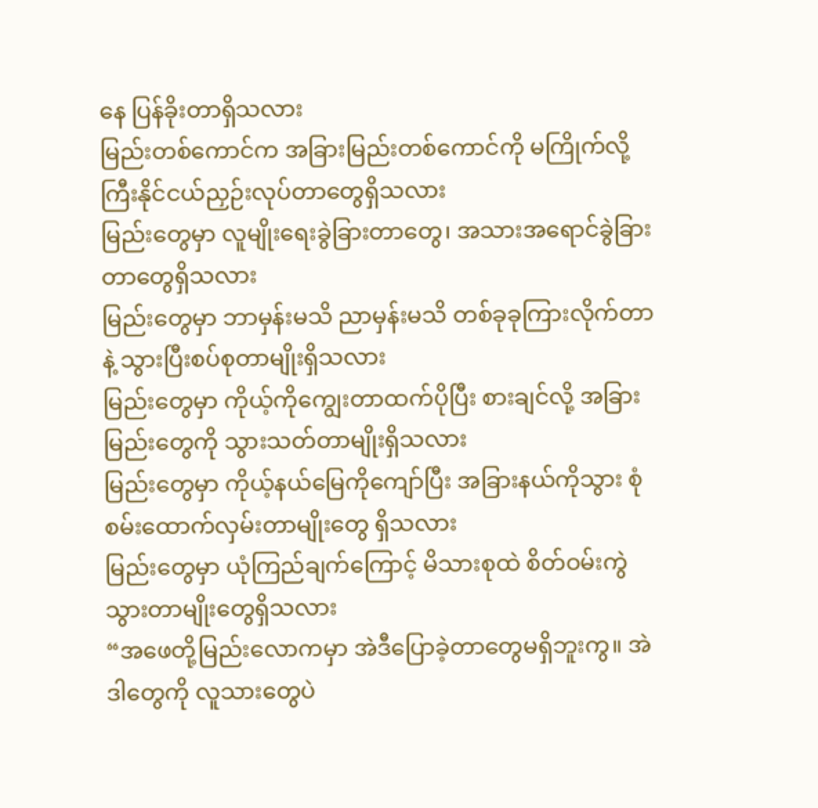နေ ပြန်ခိုးတာရှိသလား
မြည်းတစ်ကောင်က အခြားမြည်းတစ်ကောင်ကို မကြိုက်လို့ ကြီးနိုင်ငယ်ညှဉ်းလုပ်တာတွေရှိသလား
မြည်းတွေမှာ လူမျိုးရေးခွဲခြားတာတွေ၊ အသားအရောင်ခွဲခြားတာတွေရှိသလား
မြည်းတွေမှာ ဘာမှန်းမသိ ညာမှန်းမသိ တစ်ခုခုကြားလိုက်တာနဲ့ သွားပြီးစပ်စုတာမျိုးရှိသလား
မြည်းတွေမှာ ကိုယ့်ကိုကျွေးတာထက်ပိုပြီး စားချင်လို့ အခြားမြည်းတွေကို သွားသတ်တာမျိုးရှိသလား
မြည်းတွေမှာ ကိုယ့်နယ်မြေကိုကျော်ပြီး အခြားနယ်ကိုသွား စုံစမ်းထောက်လှမ်းတာမျိုးတွေ ရှိသလား
မြည်းတွေမှာ ယုံကြည်ချက်ကြောင့် မိသားစုထဲ စိတ်ဝမ်းကွဲသွားတာမျိုးတွေရှိသလား
“အဖေတို့မြည်းလောကမှာ အဲဒီပြောခဲ့တာတွေမရှိဘူးကွ။ အဲဒါတွေကို လူသားတွေပဲ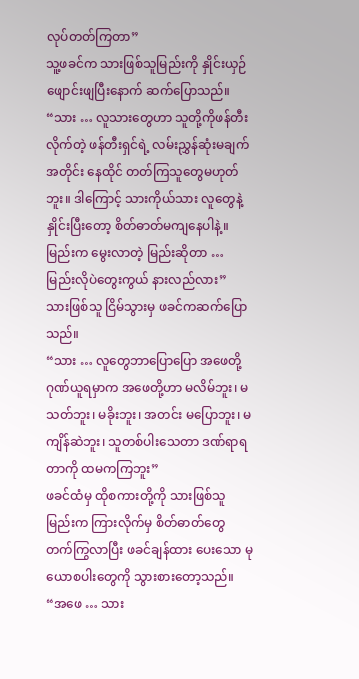လုပ်တတ်ကြတာ”
သူ့ဖခင်က သားဖြစ်သူမြည်းကို နှိုင်းယှဉ်ဖျောင်းဖျပြီးနောက် ဆက်ပြောသည်။
“သား … လူသားတွေဟာ သူတို့ကိုဖန်တီးလိုက်တဲ့ ဖန်တီးရှင်ရဲ့ လမ်းညွှန်ဆုံးမချက်အတိုင်း နေထိုင် တတ်ကြသူတွေမဟုတ်ဘူး။ ဒါကြောင့် သားကိုယ်သား လူတွေနဲ့နှိုင်းပြီးတော့ စိတ်ဓာတ်မကျနေပါနဲ့။ မြည်းက မွေးလာတဲ့ မြည်းဆိုတာ … မြည်းလိုပဲတွေးကွယ် နားလည်လား”
သားဖြစ်သူ ငြိမ်သွားမှ ဖခင်ကဆက်ပြောသည်။
“သား … လူတွေဘာပြောပြော အဖေတို့ ဂုဏ်ယူရမှာက အဖေတို့ဟာ မလိမ်ဘူး၊ မသတ်ဘူး၊ မခိုးဘူး၊ အတင်း မပြောဘူး၊ မကျိန်ဆဲဘူး၊ သူတစ်ပါးသေတာ ဒဏ်ရာရတာကို ထမကကြဘူး”
ဖခင်ထံမှ ထိုစကားတို့ကို သားဖြစ်သူမြည်းက ကြားလိုက်မှ စိတ်ဓာတ်တွေ တက်ကြွလာပြီး ဖခင်ချန်ထား ပေးသော မုယောစပါးတွေကို သွားစားတော့သည်။
“အဖေ … သား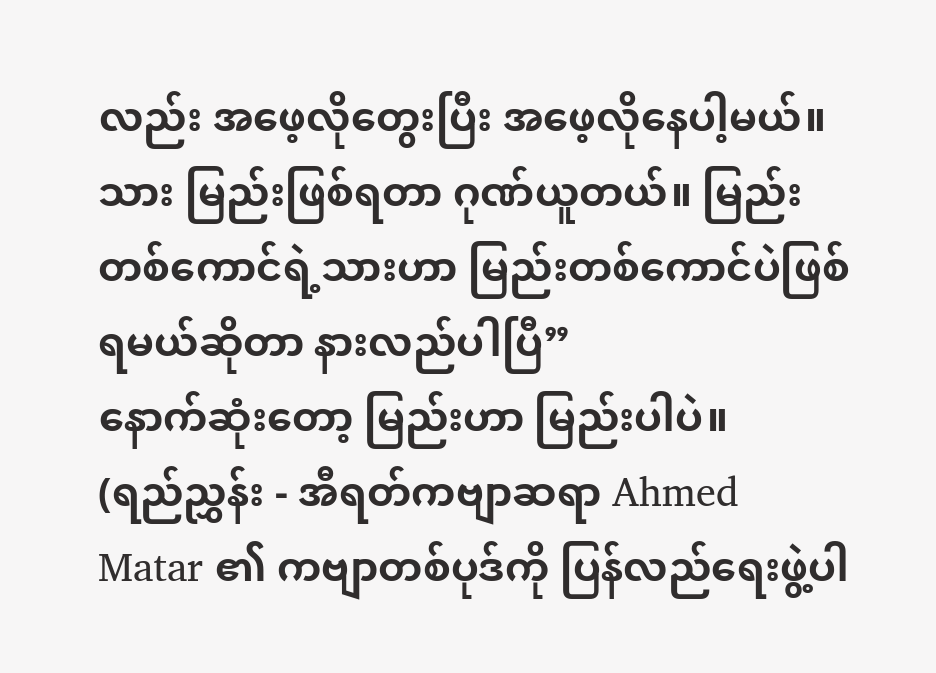လည်း အဖေ့လိုတွေးပြီး အဖေ့လိုနေပါ့မယ်။ သား မြည်းဖြစ်ရတာ ဂုဏ်ယူတယ်။ မြည်းတစ်ကောင်ရဲ့သားဟာ မြည်းတစ်ကောင်ပဲဖြစ်ရမယ်ဆိုတာ နားလည်ပါပြီ”
နောက်ဆုံးတော့ မြည်းဟာ မြည်းပါပဲ။
(ရည်ညွှန်း - အီရတ်ကဗျာဆရာ Ahmed Matar ၏ ကဗျာတစ်ပုဒ်ကို ပြန်လည်ရေးဖွဲ့ပါ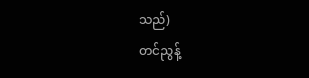သည်)
တင်ညွန့်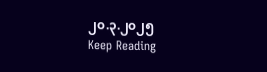၂၀.၃.၂၀၂၅
Keep Reading